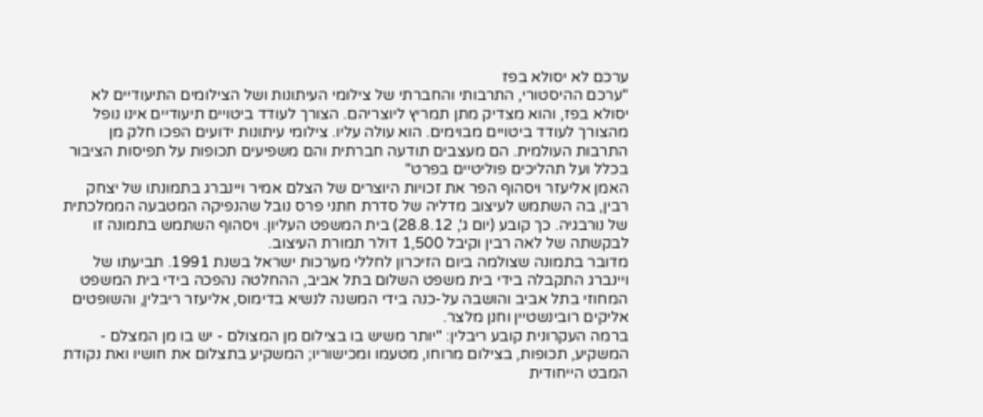ערכם לא יסולא בפז
"ערכם ההיסטורי, התרבותי והחברתי של צילומי העיתונות ושל הצילומים התיעודיים לא יסולא בפז, והוא מצדיק מתן תמריץ ליוצריהם. הצורך לעודד ביטויים תיעודיים אינו נופל מהצורך לעודד ביטויים מבוימים. הוא עולה עליו. צילומי עיתונות ידועים הפכו חלק מן התרבות העולמית. הם מעצבים תודעה חברתית והם משפיעים תכופות על תפיסות הציבור בכלל ועל תהליכים פוליטיים בפרט"
האמן אליעזר ויסהוף הפר את זכויות היוצרים של הצלם אמיר ויינברג בתמונתו של יצחק רבין, בה השתמש לעיצוב מדליה של סדרת חתני פרס נובל שהנפיקה המטבעה הממלכתית של נורבגיה. כך קובע (יום ג', 28.8.12) בית המשפט העליון. ויסהוף השתמש בתמונה זו לבקשתה של לאה רבין וקיבל 1,500 דולר תמורת העיצוב.
מדובר בתמונה שצולמה ביום הזיכרון לחללי מערכות ישראל בשנת 1991. תביעתו של ויינברג התקבלה בידי בית משפט השלום בתל אביב, ההחלטה נהפכה בידי בית המשפט המחוזי בתל אביב והושבה על-כנה בידי המשנה לנשיא בדימוס, אליעזר ריבלין, והשופטים אליקים רובינשטיין וחנן מלצר.
ברמה העקרונית קובע ריבלין: "יותר משיש בו בצילום מן המצולם - יש בו מן המצלם - המשקיע, תכופות, בצילום מרוחו, מטעמו ומכישוריו; המשקיע בתצלום את חושיו ואת נקודת המבט הייחודית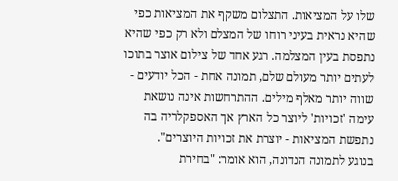שלו על המציאות. התצלום משקף את המציאות כפי שהיא נראית בעיני רוחו של המצלם ולא רק כפי שהיא נתפסת בעין המצלמה. רגע אחד של צילום אוצר בתוכו לעתים יותר מעולם שלם, תמונה אחת - הכל יודעים - שווה יותר מאלף מילים. ההתרחשות אינה נושאת עימה 'זכויות' ליוצר כל הארץ אך האספקלריה בה נתפשת המציאות - יוצרת את זכויות היוצרים".
בנוגע לתמונה הנדונה, הוא אומר: "בחירת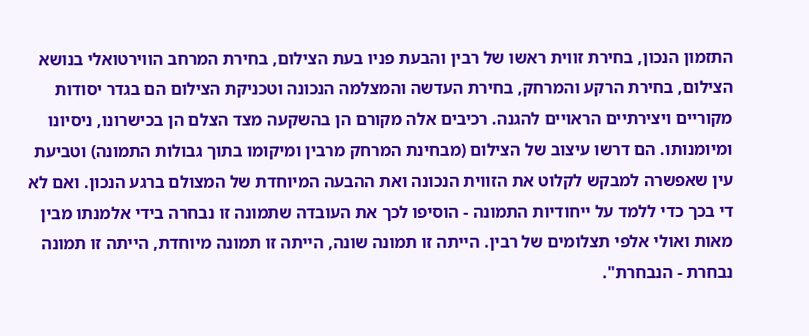התזמון הנכון, בחירת זווית ראשו של רבין והבעת פניו בעת הצילום, בחירת המרחב הווירטואלי בנושא הצילום, בחירת הרקע והמרחק, בחירת העדשה והמצלמה הנכונה וטכניקת הצילום הם בגדר יסודות מקוריים ויצירתיים הראויים להגנה. רכיבים אלה מקורם הן בהשקעה מצד הצלם הן בכישרונו, ניסיונו ומיומנותו. הם דרשו עיצוב של הצילום (מבחינת המרחק מרבין ומיקומו בתוך גבולות התמונה) וטביעת עין שאפשרה למבקש לקלוט את הזווית הנכונה ואת ההבעה המיוחדת של המצולם ברגע הנכון. ואם לא די בכך כדי ללמד על ייחודיות התמונה - הוסיפו לכך את העובדה שתמונה זו נבחרה בידי אלמנתו מבין מאות ואולי אלפי תצלומים של רבין. הייתה זו תמונה שונה, הייתה זו תמונה מיוחדת, הייתה זו תמונה נבחרת - הנבחרת".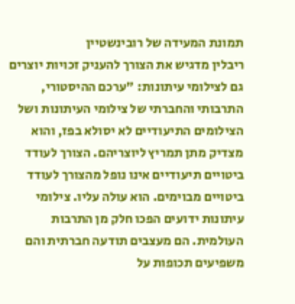תמונת המעידה של רובינשטיין
ריבלין מדגיש את הצורך להעניק זכויות יוצרים גם לצילומי עיתונות: "ערכם ההיסטורי, התרבותי והחברתי של צילומי העיתונות ושל הצילומים התיעודיים לא יסולא בפז, והוא מצדיק מתן תמריץ ליוצריהם. הצורך לעודד ביטויים תיעודיים אינו נופל מהצורך לעודד ביטויים מבוימים. הוא עולה עליו. צילומי עיתונות ידועים הפכו חלק מן התרבות העולמית. הם מעצבים תודעה חברתית והם משפיעים תכופות על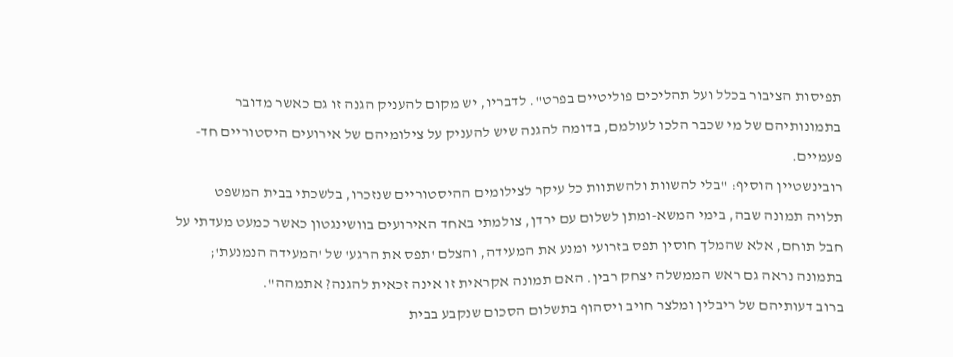תפיסות הציבור בכלל ועל תהליכים פוליטיים בפרט". לדבריו, יש מקום להעניק הגנה זו גם כאשר מדובר בתמונותיהם של מי שכבר הלכו לעולמם, בדומה להגנה שיש להעניק על צילומיהם של אירועים היסטוריים חד-פעמיים.
רובינשטיין הוסיף: "בלי להשוות ולהשתוות כל עיקר לצילומים ההיסטוריים שנזכרו, בלשכתי בבית המשפט תלויה תמונה שבה, בימי המשא-ומתן לשלום עם ירדן, צולמתי באחד האירועים בוושינגטון כאשר כמעט מעדתי על חבל תוחם, אלא שהמלך חוסין תפס בזרועי ומנע את המעידה, והצלם 'תפס את הרגע' של 'המעידה הנמנעת'; בתמונה נראה גם ראש הממשלה יצחק רבין. האם תמונה אקראית זו אינה זכאית להגנה? אתמהה".
ברוב דעותיהם של ריבלין ומלצר חויב ויסהוף בתשלום הסכום שנקבע בבית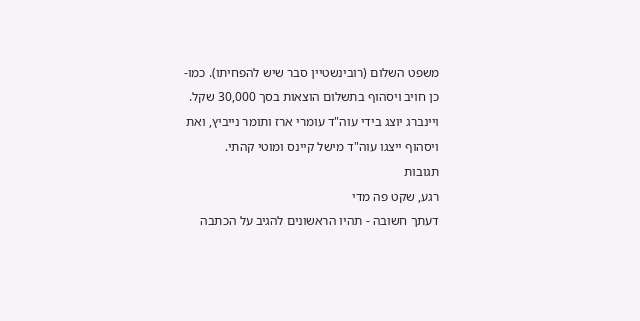משפט השלום (רובינשטיין סבר שיש להפחיתו). כמו-כן חויב ויסהוף בתשלום הוצאות בסך 30,000 שקל. ויינברג יוצג בידי עוה"ד עומרי ארז ותומר נייביץ, ואת ויסהוף ייצגו עוה"ד מישל קיינס ומוטי קהתי.
תגובות
רגע, שקט פה מדי
דעתך חשובה - תהיו הראשונים להגיב על הכתבה